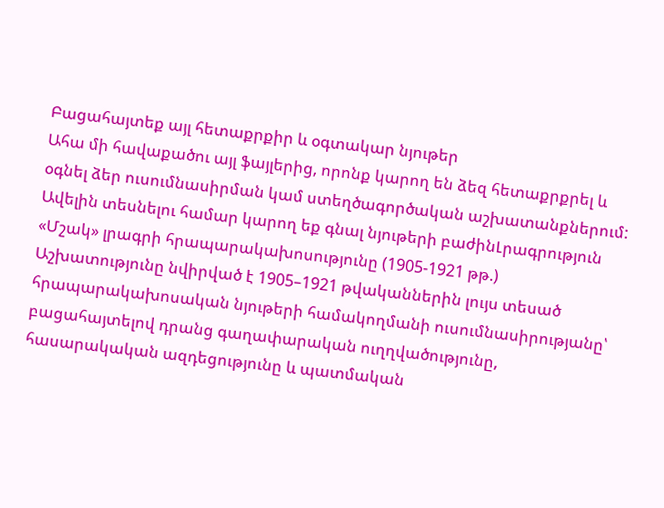Բացահայտեք այլ հետաքրքիր և օգտակար նյութեր
Ահա մի հավաքածու այլ ֆայլերից, որոնք կարող են ձեզ հետաքրքրել և օգնել ձեր ուսումնասիրման կամ ստեղծագործական աշխատանքներում: Ավելին տեսնելու համար կարող եք գնալ նյութերի բաժինԼրագրություն
«Մշակ» լրագրի հրապարակախոսությունը (1905-1921 թթ.)
Աշխատությունը նվիրված է 1905–1921 թվականներին լույս տեսած հրապարակախոսական նյութերի համակողմանի ուսումնասիրությանը՝ բացահայտելով դրանց գաղափարական ուղղվածությունը, հասարակական ազդեցությունը և պատմական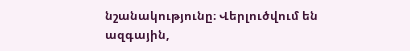նշանակությունը։ Վերլուծվում են ազգային,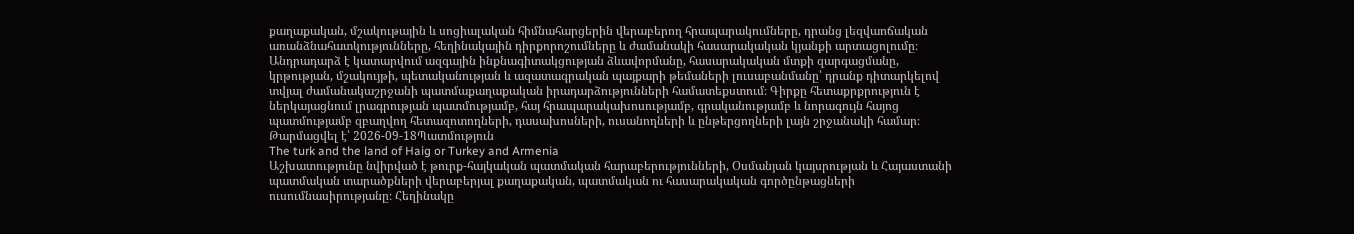քաղաքական, մշակութային և սոցիալական հիմնահարցերին վերաբերող հրապարակումները, դրանց լեզվաոճական առանձնահատկությունները, հեղինակային դիրքորոշումները և ժամանակի հասարակական կյանքի արտացոլումը։ Անդրադարձ է կատարվում ազգային ինքնագիտակցության ձևավորմանը, հասարակական մտքի զարգացմանը, կրթության, մշակույթի, պետականության և ազատագրական պայքարի թեմաների լուսաբանմանը՝ դրանք դիտարկելով տվյալ ժամանակաշրջանի պատմաքաղաքական իրադարձությունների համատեքստում։ Գիրքը հետաքրքրություն է ներկայացնում լրագրության պատմությամբ, հայ հրապարակախոսությամբ, գրականությամբ և նորագույն հայոց պատմությամբ զբաղվող հետազոտողների, դասախոսների, ուսանողների և ընթերցողների լայն շրջանակի համար։
Թարմացվել է՝ 2026-09-18Պատմություն
The turk and the land of Haig or Turkey and Armenia
Աշխատությունը նվիրված է թուրք-հայկական պատմական հարաբերությունների, Օսմանյան կայսրության և Հայաստանի պատմական տարածքների վերաբերյալ քաղաքական, պատմական ու հասարակական գործընթացների ուսումնասիրությանը։ Հեղինակը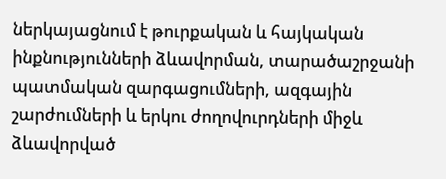ներկայացնում է թուրքական և հայկական ինքնությունների ձևավորման, տարածաշրջանի պատմական զարգացումների, ազգային շարժումների և երկու ժողովուրդների միջև ձևավորված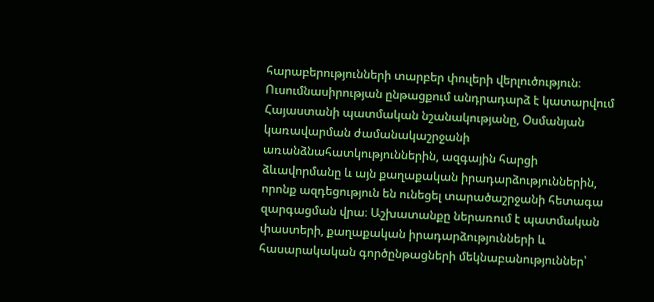հարաբերությունների տարբեր փուլերի վերլուծություն։ Ուսումնասիրության ընթացքում անդրադարձ է կատարվում Հայաստանի պատմական նշանակությանը, Օսմանյան կառավարման ժամանակաշրջանի առանձնահատկություններին, ազգային հարցի ձևավորմանը և այն քաղաքական իրադարձություններին, որոնք ազդեցություն են ունեցել տարածաշրջանի հետագա զարգացման վրա։ Աշխատանքը ներառում է պատմական փաստերի, քաղաքական իրադարձությունների և հասարակական գործընթացների մեկնաբանություններ՝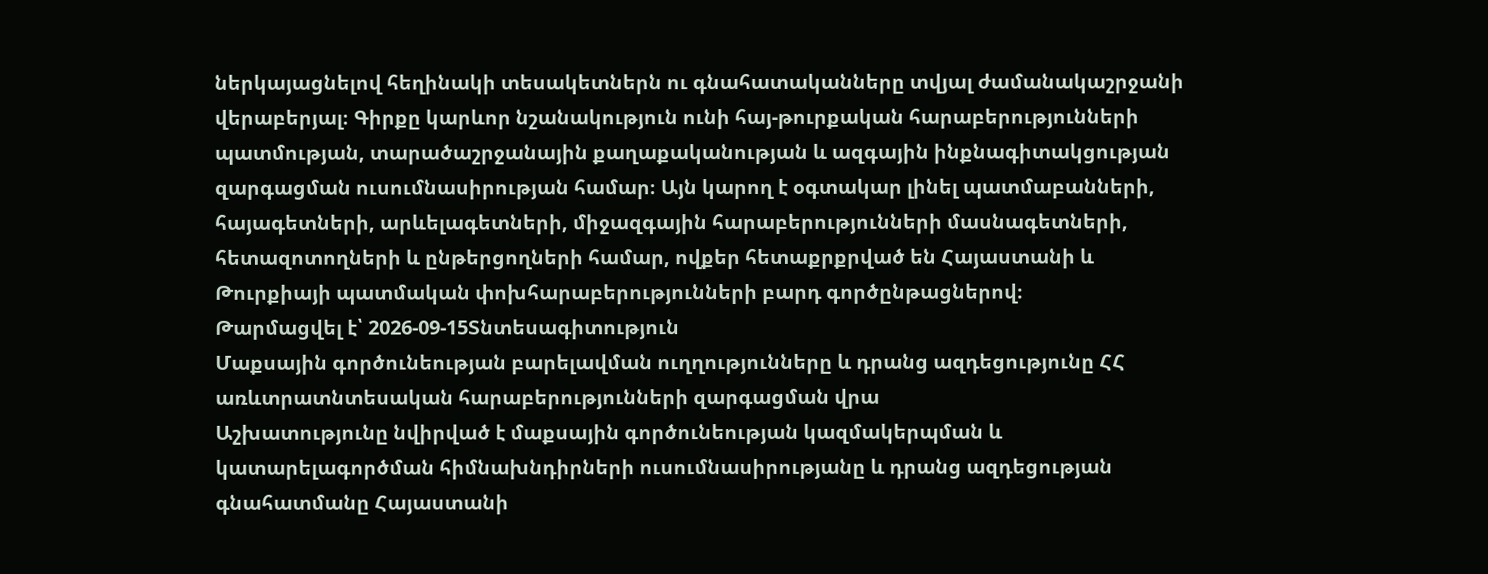ներկայացնելով հեղինակի տեսակետներն ու գնահատականները տվյալ ժամանակաշրջանի վերաբերյալ։ Գիրքը կարևոր նշանակություն ունի հայ-թուրքական հարաբերությունների պատմության, տարածաշրջանային քաղաքականության և ազգային ինքնագիտակցության զարգացման ուսումնասիրության համար։ Այն կարող է օգտակար լինել պատմաբանների, հայագետների, արևելագետների, միջազգային հարաբերությունների մասնագետների, հետազոտողների և ընթերցողների համար, ովքեր հետաքրքրված են Հայաստանի և Թուրքիայի պատմական փոխհարաբերությունների բարդ գործընթացներով։
Թարմացվել է՝ 2026-09-15Տնտեսագիտություն
Մաքսային գործունեության բարելավման ուղղությունները և դրանց ազդեցությունը ՀՀ առևտրատնտեսական հարաբերությունների զարգացման վրա
Աշխատությունը նվիրված է մաքսային գործունեության կազմակերպման և կատարելագործման հիմնախնդիրների ուսումնասիրությանը և դրանց ազդեցության գնահատմանը Հայաստանի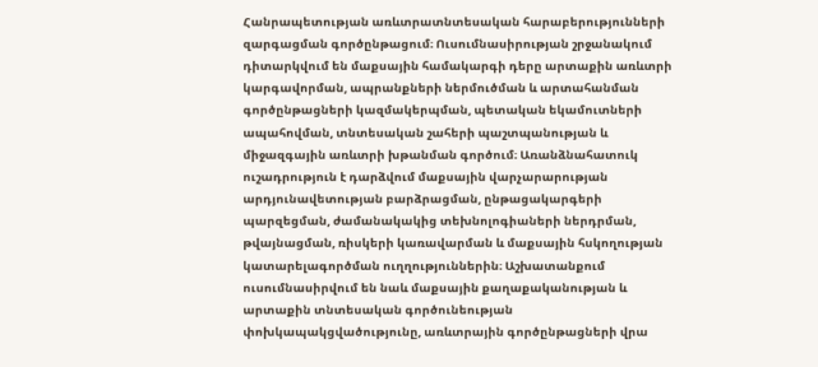Հանրապետության առևտրատնտեսական հարաբերությունների զարգացման գործընթացում։ Ուսումնասիրության շրջանակում դիտարկվում են մաքսային համակարգի դերը արտաքին առևտրի կարգավորման, ապրանքների ներմուծման և արտահանման գործընթացների կազմակերպման, պետական եկամուտների ապահովման, տնտեսական շահերի պաշտպանության և միջազգային առևտրի խթանման գործում։ Առանձնահատուկ ուշադրություն է դարձվում մաքսային վարչարարության արդյունավետության բարձրացման, ընթացակարգերի պարզեցման, ժամանակակից տեխնոլոգիաների ներդրման, թվայնացման, ռիսկերի կառավարման և մաքսային հսկողության կատարելագործման ուղղություններին։ Աշխատանքում ուսումնասիրվում են նաև մաքսային քաղաքականության և արտաքին տնտեսական գործունեության փոխկապակցվածությունը, առևտրային գործընթացների վրա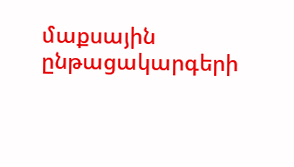մաքսային ընթացակարգերի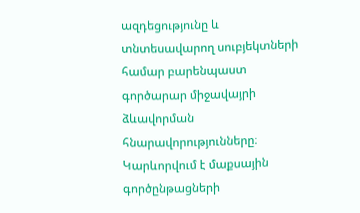ազդեցությունը և տնտեսավարող սուբյեկտների համար բարենպաստ գործարար միջավայրի ձևավորման հնարավորությունները։ Կարևորվում է մաքսային գործընթացների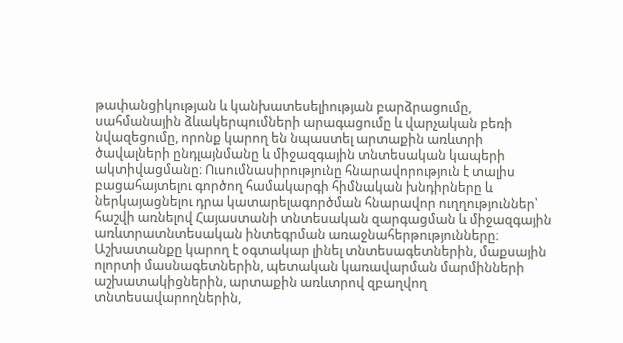թափանցիկության և կանխատեսելիության բարձրացումը, սահմանային ձևակերպումների արագացումը և վարչական բեռի նվազեցումը, որոնք կարող են նպաստել արտաքին առևտրի ծավալների ընդլայնմանը և միջազգային տնտեսական կապերի ակտիվացմանը։ Ուսումնասիրությունը հնարավորություն է տալիս բացահայտելու գործող համակարգի հիմնական խնդիրները և ներկայացնելու դրա կատարելագործման հնարավոր ուղղություններ՝ հաշվի առնելով Հայաստանի տնտեսական զարգացման և միջազգային առևտրատնտեսական ինտեգրման առաջնահերթությունները։ Աշխատանքը կարող է օգտակար լինել տնտեսագետներին, մաքսային ոլորտի մասնագետներին, պետական կառավարման մարմինների աշխատակիցներին, արտաքին առևտրով զբաղվող տնտեսավարողներին,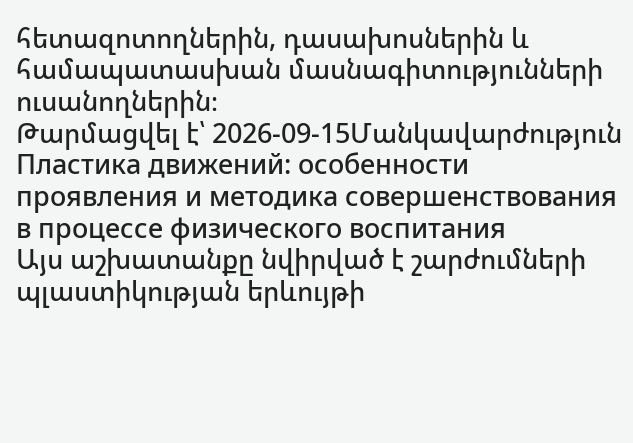հետազոտողներին, դասախոսներին և համապատասխան մասնագիտությունների ուսանողներին։
Թարմացվել է՝ 2026-09-15Մանկավարժություն
Пластика движений: особенности проявления и методика совершенствования в процессе физического воспитания
Այս աշխատանքը նվիրված է շարժումների պլաստիկության երևույթի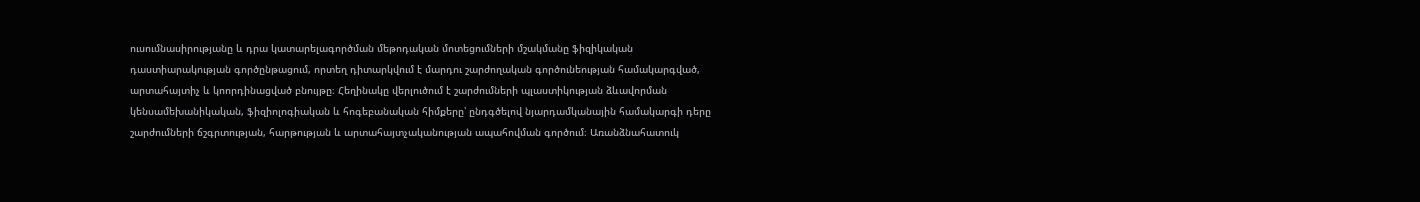ուսումնասիրությանը և դրա կատարելագործման մեթոդական մոտեցումների մշակմանը ֆիզիկական դաստիարակության գործընթացում, որտեղ դիտարկվում է մարդու շարժողական գործունեության համակարգված, արտահայտիչ և կոորդինացված բնույթը։ Հեղինակը վերլուծում է շարժումների պլաստիկության ձևավորման կենսամեխանիկական, ֆիզիոլոգիական և հոգեբանական հիմքերը՝ ընդգծելով նյարդամկանային համակարգի դերը շարժումների ճշգրտության, հարթության և արտահայտչականության ապահովման գործում։ Առանձնահատուկ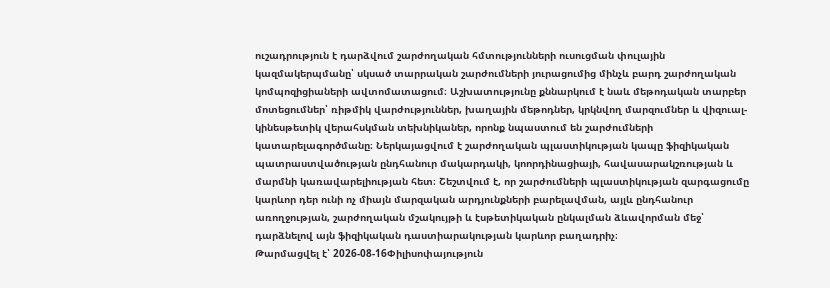ուշադրություն է դարձվում շարժողական հմտությունների ուսուցման փուլային կազմակերպմանը՝ սկսած տարրական շարժումների յուրացումից մինչև բարդ շարժողական կոմպոզիցիաների ավտոմատացում։ Աշխատությունը քննարկում է նաև մեթոդական տարբեր մոտեցումներ՝ ռիթմիկ վարժություններ, խաղային մեթոդներ, կրկնվող մարզումներ և վիզուալ-կինեսթետիկ վերահսկման տեխնիկաներ, որոնք նպաստում են շարժումների կատարելագործմանը։ Ներկայացվում է շարժողական պլաստիկության կապը ֆիզիկական պատրաստվածության ընդհանուր մակարդակի, կոորդինացիայի, հավասարակշռության և մարմնի կառավարելիության հետ։ Շեշտվում է, որ շարժումների պլաստիկության զարգացումը կարևոր դեր ունի ոչ միայն մարզական արդյունքների բարելավման, այլև ընդհանուր առողջության, շարժողական մշակույթի և էսթետիկական ընկալման ձևավորման մեջ՝ դարձնելով այն ֆիզիկական դաստիարակության կարևոր բաղադրիչ։
Թարմացվել է՝ 2026-08-16Փիլիսոփայություն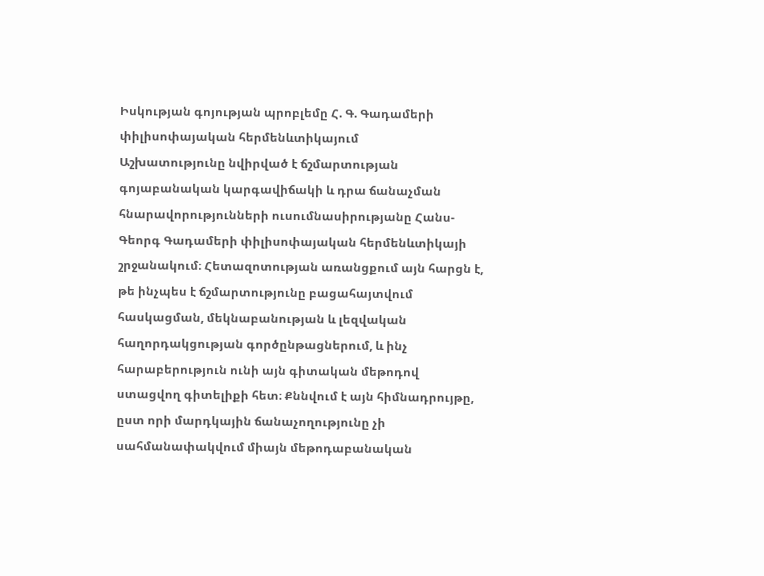Իսկության գոյության պրոբլեմը Հ. Գ. Գադամերի փիլիսոփայական հերմենևտիկայում
Աշխատությունը նվիրված է ճշմարտության գոյաբանական կարգավիճակի և դրա ճանաչման հնարավորությունների ուսումնասիրությանը Հանս-Գեորգ Գադամերի փիլիսոփայական հերմենևտիկայի շրջանակում։ Հետազոտության առանցքում այն հարցն է, թե ինչպես է ճշմարտությունը բացահայտվում հասկացման, մեկնաբանության և լեզվական հաղորդակցության գործընթացներում, և ինչ հարաբերություն ունի այն գիտական մեթոդով ստացվող գիտելիքի հետ։ Քննվում է այն հիմնադրույթը, ըստ որի մարդկային ճանաչողությունը չի սահմանափակվում միայն մեթոդաբանական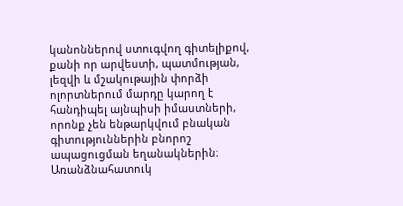կանոններով ստուգվող գիտելիքով, քանի որ արվեստի, պատմության, լեզվի և մշակութային փորձի ոլորտներում մարդը կարող է հանդիպել այնպիսի իմաստների, որոնք չեն ենթարկվում բնական գիտություններին բնորոշ ապացուցման եղանակներին։ Առանձնահատուկ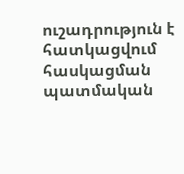ուշադրություն է հատկացվում հասկացման պատմական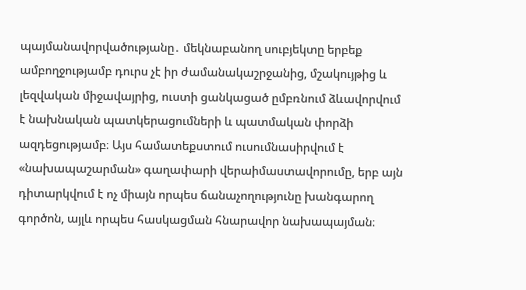պայմանավորվածությանը․ մեկնաբանող սուբյեկտը երբեք ամբողջությամբ դուրս չէ իր ժամանակաշրջանից, մշակույթից և լեզվական միջավայրից, ուստի ցանկացած ըմբռնում ձևավորվում է նախնական պատկերացումների և պատմական փորձի ազդեցությամբ։ Այս համատեքստում ուսումնասիրվում է «նախապաշարման» գաղափարի վերաիմաստավորումը, երբ այն դիտարկվում է ոչ միայն որպես ճանաչողությունը խանգարող գործոն, այլև որպես հասկացման հնարավոր նախապայման։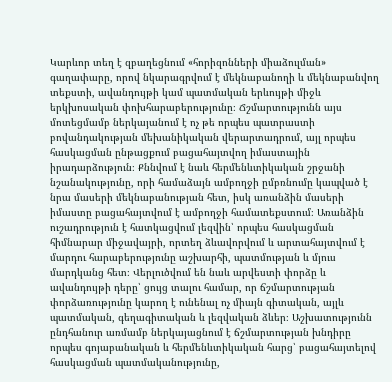Կարևոր տեղ է զբաղեցնում «հորիզոնների միաձուլման» գաղափարը, որով նկարագրվում է մեկնաբանողի և մեկնաբանվող տեքստի, ավանդույթի կամ պատմական երևույթի միջև երկխոսական փոխհարաբերությունը։ Ճշմարտությունն այս մոտեցմամբ ներկայանում է ոչ թե որպես պատրաստի բովանդակության մեխանիկական վերարտադրում, այլ որպես հասկացման ընթացքում բացահայտվող իմաստային իրադարձություն։ Քննվում է նաև հերմենևտիկական շրջանի նշանակությունը, որի համաձայն ամբողջի ըմբռնումը կապված է նրա մասերի մեկնաբանության հետ, իսկ առանձին մասերի իմաստը բացահայտվում է ամբողջի համատեքստում։ Առանձին ուշադրություն է հատկացվում լեզվին՝ որպես հասկացման հիմնարար միջավայրի, որտեղ ձևավորվում և արտահայտվում է մարդու հարաբերությունը աշխարհի, պատմության և մյուս մարդկանց հետ։ Վերլուծվում են նաև արվեստի փորձը և ավանդույթի դերը՝ ցույց տալու համար, որ ճշմարտության փորձառությունը կարող է ունենալ ոչ միայն գիտական, այլև պատմական, գեղագիտական և լեզվական ձևեր։ Աշխատությունն ընդհանուր առմամբ ներկայացնում է ճշմարտության խնդիրը որպես գոյաբանական և հերմենևտիկական հարց՝ բացահայտելով հասկացման պատմականությունը,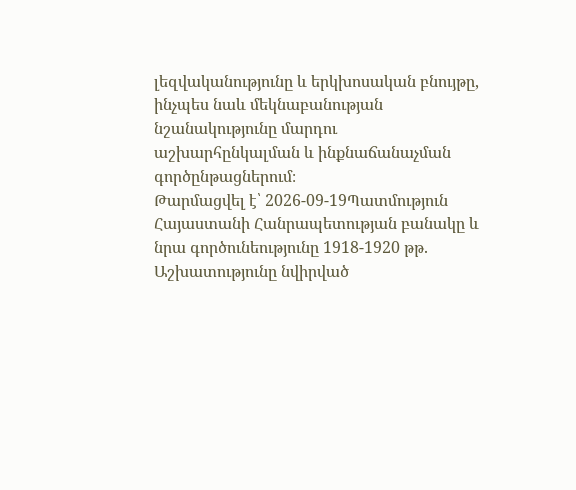լեզվականությունը և երկխոսական բնույթը, ինչպես նաև մեկնաբանության նշանակությունը մարդու աշխարհընկալման և ինքնաճանաչման գործընթացներում։
Թարմացվել է՝ 2026-09-19Պատմություն
Հայաստանի Հանրապետության բանակը և նրա գործունեությունը 1918-1920 թթ.
Աշխատությունը նվիրված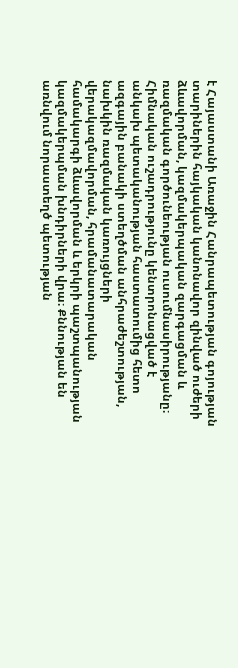է Հայաստանի Առաջին Հանրապետության գոյության տարիներին հայկական կանոնավոր զինված ուժերի ձևավորման, կազմակերպական զարգացման և ռազմական գործունեության ուսումնասիրությանը։ Հիմնական ուշադրությունը կենտրոնացված է անկախ պետականության հաստատումից հետո ազգային բանակի ստեղծման անհրաժեշտության, նախկին ռազմական կառույցների վերակազմավորման, հրամանատարական համակարգի ձևավորման և երկրի պաշտպանության կազմակերպման խնդիրների վրա։ Քննության են առնվում նորաստեղծ պետության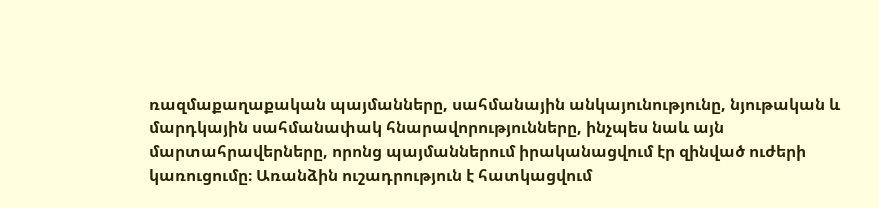ռազմաքաղաքական պայմանները, սահմանային անկայունությունը, նյութական և մարդկային սահմանափակ հնարավորությունները, ինչպես նաև այն մարտահրավերները, որոնց պայմաններում իրականացվում էր զինված ուժերի կառուցումը։ Առանձին ուշադրություն է հատկացվում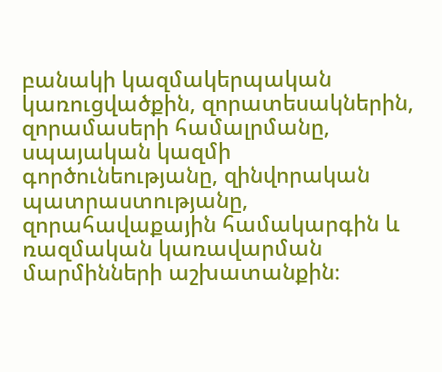բանակի կազմակերպական կառուցվածքին, զորատեսակներին, զորամասերի համալրմանը, սպայական կազմի գործունեությանը, զինվորական պատրաստությանը, զորահավաքային համակարգին և ռազմական կառավարման մարմինների աշխատանքին։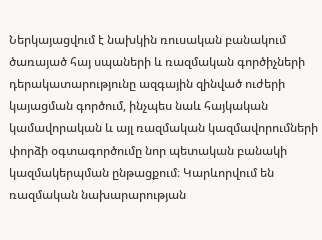Ներկայացվում է նախկին ռուսական բանակում ծառայած հայ սպաների և ռազմական գործիչների դերակատարությունը ազգային զինված ուժերի կայացման գործում, ինչպես նաև հայկական կամավորական և այլ ռազմական կազմավորումների փորձի օգտագործումը նոր պետական բանակի կազմակերպման ընթացքում։ Կարևորվում են ռազմական նախարարության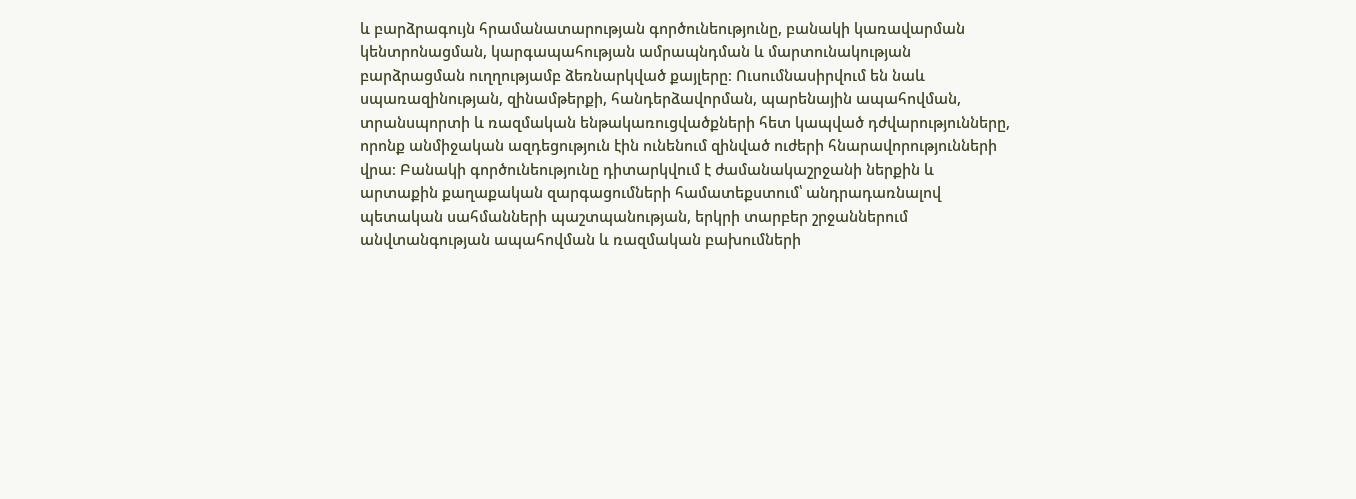և բարձրագույն հրամանատարության գործունեությունը, բանակի կառավարման կենտրոնացման, կարգապահության ամրապնդման և մարտունակության բարձրացման ուղղությամբ ձեռնարկված քայլերը։ Ուսումնասիրվում են նաև սպառազինության, զինամթերքի, հանդերձավորման, պարենային ապահովման, տրանսպորտի և ռազմական ենթակառուցվածքների հետ կապված դժվարությունները, որոնք անմիջական ազդեցություն էին ունենում զինված ուժերի հնարավորությունների վրա։ Բանակի գործունեությունը դիտարկվում է ժամանակաշրջանի ներքին և արտաքին քաղաքական զարգացումների համատեքստում՝ անդրադառնալով պետական սահմանների պաշտպանության, երկրի տարբեր շրջաններում անվտանգության ապահովման և ռազմական բախումների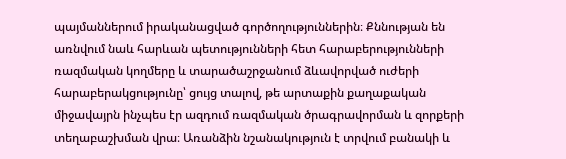պայմաններում իրականացված գործողություններին։ Քննության են առնվում նաև հարևան պետությունների հետ հարաբերությունների ռազմական կողմերը և տարածաշրջանում ձևավորված ուժերի հարաբերակցությունը՝ ցույց տալով, թե արտաքին քաղաքական միջավայրն ինչպես էր ազդում ռազմական ծրագրավորման և զորքերի տեղաբաշխման վրա։ Առանձին նշանակություն է տրվում բանակի և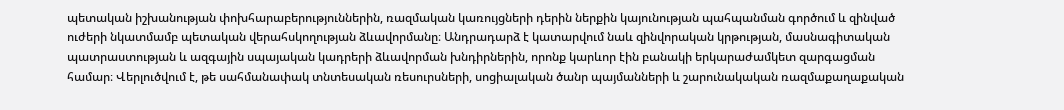պետական իշխանության փոխհարաբերություններին, ռազմական կառույցների դերին ներքին կայունության պահպանման գործում և զինված ուժերի նկատմամբ պետական վերահսկողության ձևավորմանը։ Անդրադարձ է կատարվում նաև զինվորական կրթության, մասնագիտական պատրաստության և ազգային սպայական կադրերի ձևավորման խնդիրներին, որոնք կարևոր էին բանակի երկարաժամկետ զարգացման համար։ Վերլուծվում է, թե սահմանափակ տնտեսական ռեսուրսների, սոցիալական ծանր պայմանների և շարունակական ռազմաքաղաքական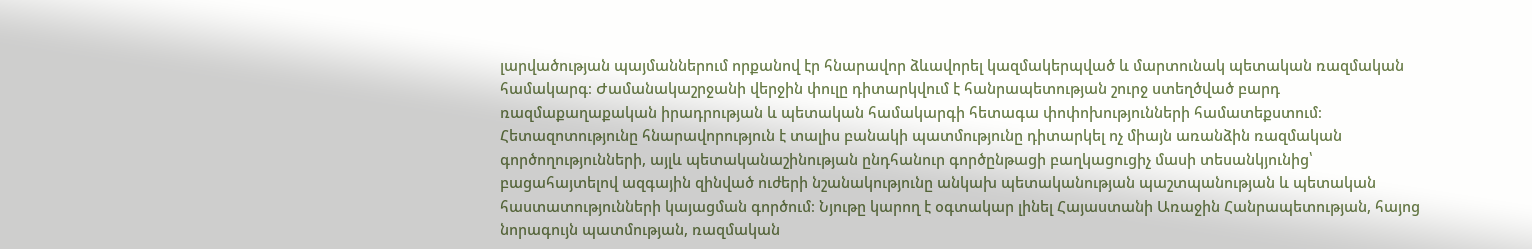լարվածության պայմաններում որքանով էր հնարավոր ձևավորել կազմակերպված և մարտունակ պետական ռազմական համակարգ։ Ժամանակաշրջանի վերջին փուլը դիտարկվում է հանրապետության շուրջ ստեղծված բարդ ռազմաքաղաքական իրադրության և պետական համակարգի հետագա փոփոխությունների համատեքստում։ Հետազոտությունը հնարավորություն է տալիս բանակի պատմությունը դիտարկել ոչ միայն առանձին ռազմական գործողությունների, այլև պետականաշինության ընդհանուր գործընթացի բաղկացուցիչ մասի տեսանկյունից՝ բացահայտելով ազգային զինված ուժերի նշանակությունը անկախ պետականության պաշտպանության և պետական հաստատությունների կայացման գործում։ Նյութը կարող է օգտակար լինել Հայաստանի Առաջին Հանրապետության, հայոց նորագույն պատմության, ռազմական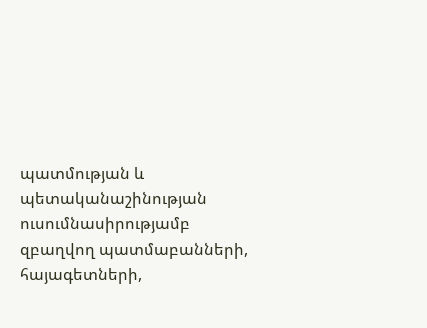պատմության և պետականաշինության ուսումնասիրությամբ զբաղվող պատմաբանների, հայագետների,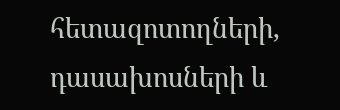հետազոտողների, դասախոսների և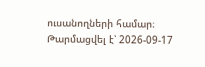ուսանողների համար։
Թարմացվել է՝ 2026-09-17